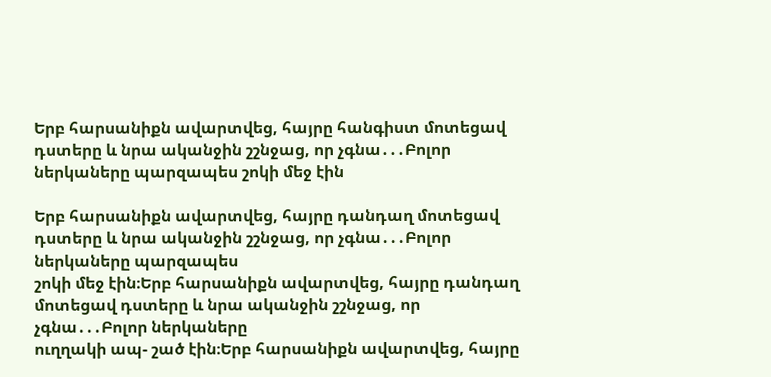Երբ հարսանիքն ավարտվեց, հայրը հանգիստ մոտեցավ դստերը և նրա ականջին շշնջաց, որ չգնա․․․Բոլոր ներկաները պարզապես շոկի մեջ էին

Երբ հարսանիքն ավարտվեց, հայրը դանդաղ մոտեցավ դստերը և նրա ականջին շշնջաց, որ չգնա․․․Բոլոր ներկաները պարզապես
շոկի մեջ էին։Երբ հարսանիքն ավարտվեց, հայրը դանդաղ մոտեցավ դստերը և նրա ականջին շշնջաց, որ չգնա․․․Բոլոր ներկաները
ուղղակի ապ- շած էին։Երբ հարսանիքն ավարտվեց, հայրը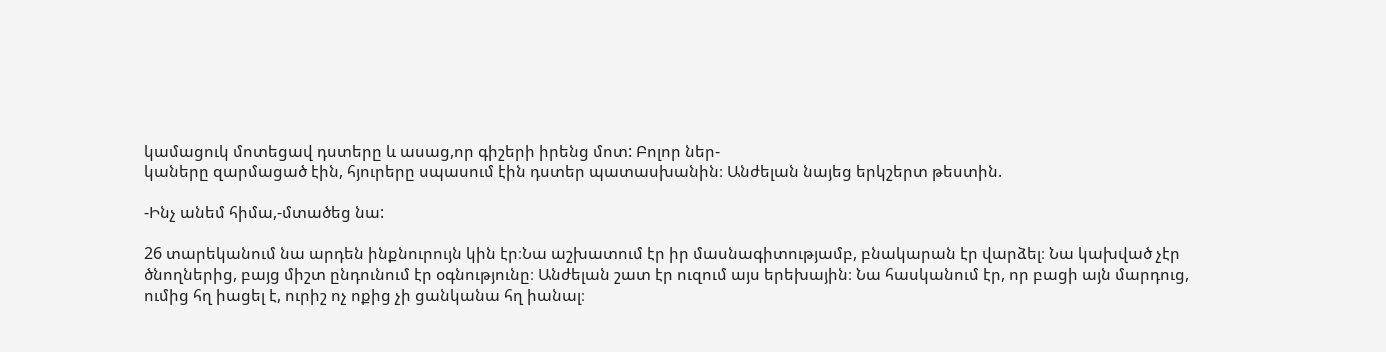կամացուկ մոտեցավ դստերը և ասաց,որ գիշերի իրենց մոտ: Բոլոր ներ-
կաները զարմացած էին, հյուրերը սպասում էին դստեր պատասխանին։ Անժելան նայեց երկշերտ թեստին.

-Ինչ անեմ հիմա,-մտածեց նա:

26 տարեկանում նա արդեն ինքնուրույն կին էր։Նա աշխատում էր իր մասնագիտությամբ, բնակարան էր վարձել։ Նա կախված չէր
ծնողներից, բայց միշտ ընդունում էր օգնությունը։ Անժելան շատ էր ուզում այս երեխային։ Նա հասկանում էր, որ բացի այն մարդուց,
ումից հղ իացել է, ուրիշ ոչ ոքից չի ցանկանա հղ իանալ։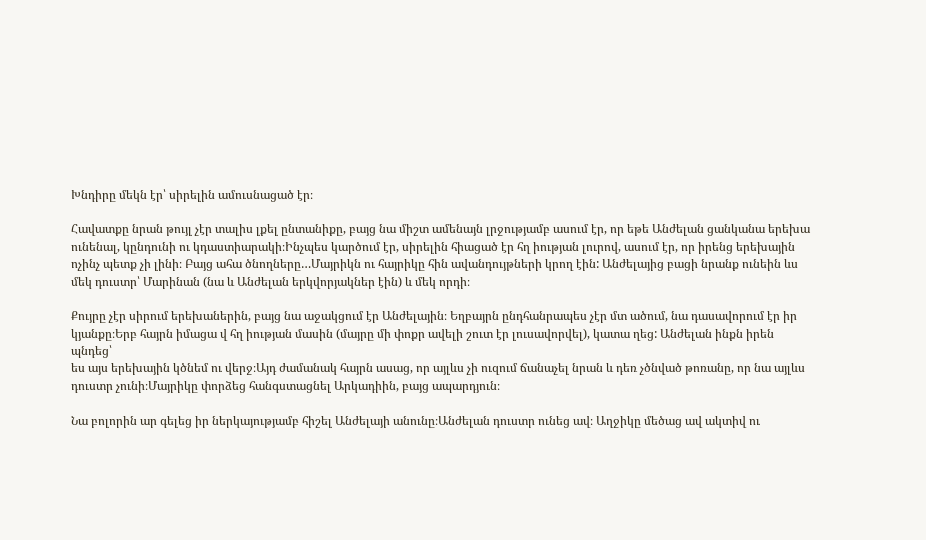Խնդիրը մեկն էր՝ սիրելին ամուսնացած էր։

Հավատքը նրան թույլ չէր տալիս լքել ընտանիքը, բայց նա միշտ ամենայն լրջությամբ ասում էր, որ եթե Անժելան ցանկանա երեխա
ունենալ, կընդունի ու կդաստիարակի։Ինչպես կարծում էր, սիրելին հիացած էր հղ իության լուրով, ասում էր, որ իրենց երեխային
ոչինչ պետք չի լինի։ Բայց ահա ծնողները…Մայրիկն ու հայրիկը հին ավանդույթների կրող էին: Անժելայից բացի նրանք ունեին ևս
մեկ դուստր՝ Մարինան (նա և Անժելան երկվորյակներ էին) և մեկ որդի։

Քույրը չէր սիրում երեխաներին, բայց նա աջակցում էր Անժելային։ Եղբայրն ընդհանրապես չէր մտ ածում, նա դասավորում էր իր
կյանքը։Երբ հայրն իմացա վ հղ իության մասին (մայրը մի փոքր ավելի շուտ էր լուսավորվել), կատա ղեց: Անժելան ինքն իրեն պնդեց՝
ես այս երեխային կծնեմ ու վերջ։Այդ ժամանակ հայրն ասաց, որ այլևս չի ուզում ճանաչել նրան և դեռ չծնված թոռանը, որ նա այլևս
դուստր չունի։Մայրիկը փորձեց հանգստացնել Արկադիին, բայց ապարդյուն։

Նա բոլորին ար գելեց իր ներկայությամբ հիշել Անժելայի անունը։Անժելան դուստր ունեց ավ։ Աղջիկը մեծաց ավ ակտիվ ու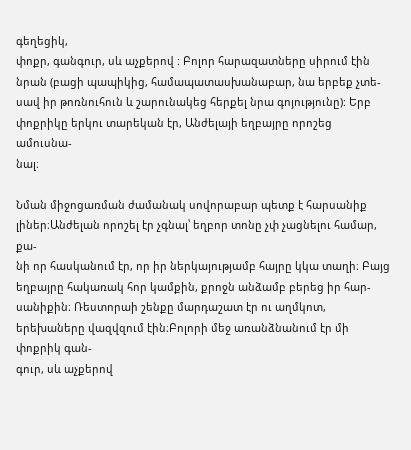գեղեցիկ,
փոքր, գանգուր, սև աչքերով : Բոլոր հարազատները սիրում էին նրան (բացի պապիկից, համապատասխանաբար, նա երբեք չտե-
սավ իր թոռնուհուն և շարունակեց հերքել նրա գոյությունը): Երբ փոքրիկը երկու տարեկան էր, Անժելայի եղբայրը որոշեց ամուսնա-
նալ։

Նման միջոցառման ժամանակ սովորաբար պետք է հարսանիք լիներ։Անժելան որոշել էր չգնալ՝ եղբոր տոնը չփ չացնելու համար, քա-
նի որ հասկանում էր, որ իր ներկայությամբ հայրը կկա տաղի։ Բայց եղբայրը հակառակ հոր կամքին, քրոջն անձամբ բերեց իր հար-
սանիքին։ Ռեստորաի շենքը մարդաշատ էր ու աղմկոտ, երեխաները վազվզում էին։Բոլորի մեջ առանձնանում էր մի փոքրիկ գան-
գուր, սև աչքերով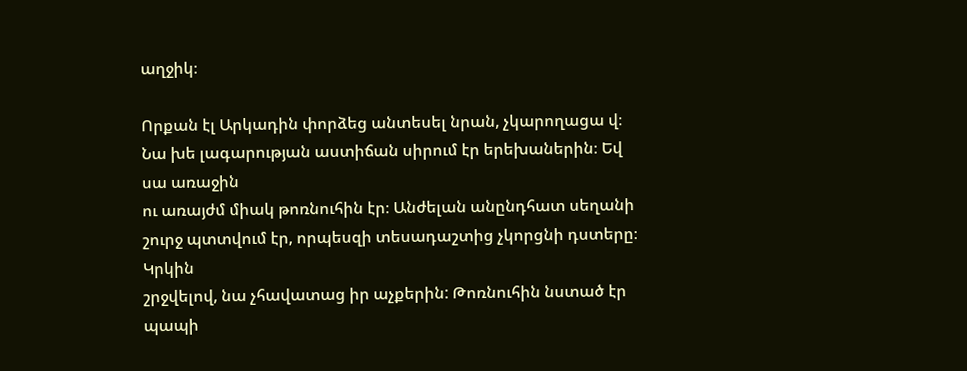աղջիկ։

Որքան էլ Արկադին փորձեց անտեսել նրան, չկարողացա վ։ Նա խե լագարության աստիճան սիրում էր երեխաներին։ Եվ սա առաջին
ու առայժմ միակ թոռնուհին էր։ Անժելան անընդհատ սեղանի շուրջ պտտվում էր, որպեսզի տեսադաշտից չկորցնի դստերը։ Կրկին
շրջվելով, նա չհավատաց իր աչքերին: Թոռնուհին նստած էր պապի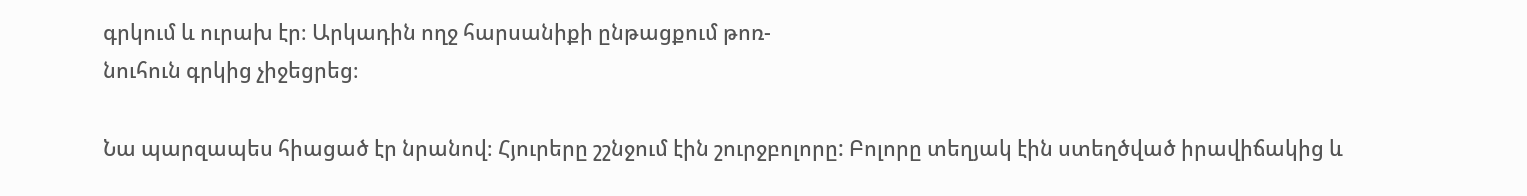գրկում և ուրախ էր։ Արկադին ողջ հարսանիքի ընթացքում թոռ-
նուհուն գրկից չիջեցրեց։

Նա պարզապես հիացած էր նրանով։ Հյուրերը շշնջում էին շուրջբոլորը: Բոլորը տեղյակ էին ստեղծված իրավիճակից և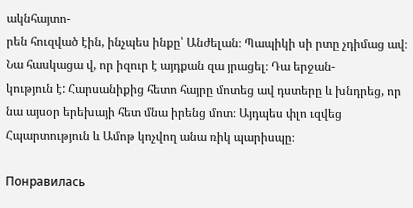ակնհայտո-
րեն հուզված էին, ինչպես ինքը՝ Անժելան։ Պապիկի սի րտը չդիմաց ավ։ Նա հասկացա վ, որ իզուր է այդքան զա յրացել։ Դա երջան-
կություն է: Հարսանիքից հետո հայրը մոտեց ավ դստերը և խնդրեց, որ նա այսօր երեխայի հետ մնա իրենց մոտ։ Այդպես փլո ւզվեց
Հպարտություն և Ամոթ կոչվող անա ռիկ պարիսպը։

Понравилась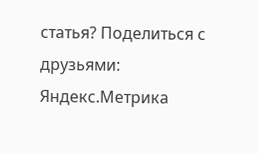статья? Поделиться с друзьями:
Яндекс.Метрика